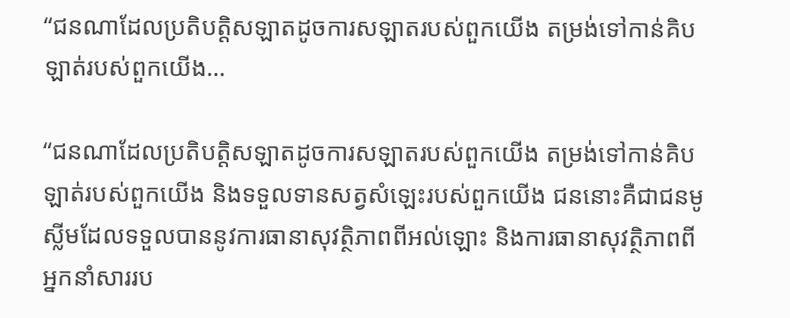“ជនណាដែលប្រតិបត្តិសឡាតដូចការសឡាតរបស់ពួកយើង តម្រង់ទៅកាន់គិបឡាត់របស់ពួកយើង…

“ជនណាដែលប្រតិបត្តិសឡាតដូចការសឡាតរបស់ពួកយើង តម្រង់ទៅកាន់គិបឡាត់របស់ពួកយើង និងទទួលទានសត្វសំឡេះរបស់ពួកយើង ជននោះគឺជាជនមូស្លីមដែលទទួលបាននូវការធានាសុវត្ថិភាពពីអល់ឡោះ និងការធានាសុវត្ថិភាពពីអ្នកនាំសាររប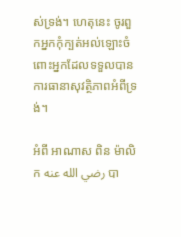ស់ទ្រង់។ ហេតុនេះ ចូរពួកអ្នកកុំក្បត់អល់ឡោះចំពោះអ្នកដែលទទួលបានការធានាសុវត្ថិភាពអំពីទ្រង់។

អំពី អាណាស ពិន ម៉ាលិក رضي الله عنه បា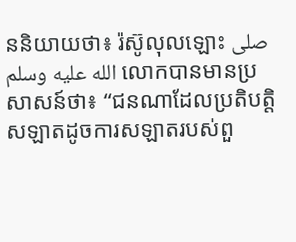ននិយាយថា៖ រ៉ស៊ូលុលឡោះ صلى الله عليه وسلم លោកបានមានប្រសាសន៍ថា៖ “ជនណាដែលប្រតិបត្តិសឡាតដូចការសឡាតរបស់ពួ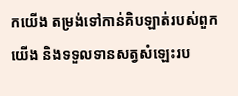កយើង តម្រង់ទៅកាន់គិបឡាត់របស់ពួកយើង និងទទួលទានសត្វសំឡេះរប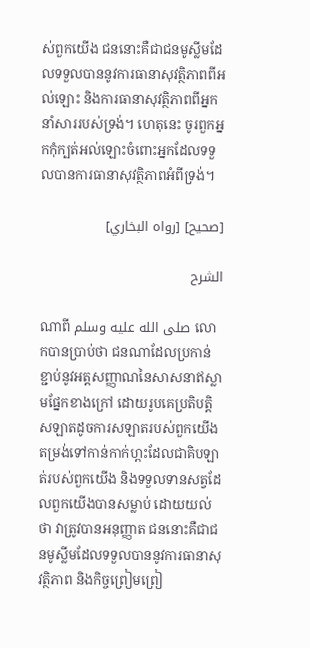ស់ពួកយើង ជននោះគឺជាជនមូស្លីមដែលទទួលបាននូវការធានាសុវត្ថិភាពពីអល់ឡោះ និងការធានាសុវត្ថិភាពពីអ្នកនាំសាររបស់ទ្រង់។ ហេតុនេះ ចូរពួកអ្នកកុំក្បត់អល់ឡោះចំពោះអ្នកដែលទទួលបានការធានាសុវត្ថិភាពអំពីទ្រង់។

[صحيح] [رواه البخاري]

الشرح

ណាពី صلى الله عليه وسلم លោកបានប្រាប់ថា ជនណាដែលប្រកាន់ខ្ជាប់នូវអត្តសញ្ញាណនៃសាសនាឥស្លាមផ្នែកខាងក្រៅ ដោយរូបគេប្រតិបត្តិសឡាតដូចការសឡាតរបស់ពួកយើង តម្រង់ទៅកាន់កាក់ហ្ពះដែលជាគិបឡាត់របស់ពួកយើង និងទទួលទានសត្វដែលពួកយើងបានសម្លាប់ ដោយយល់ថា វាត្រូវបានអនុញ្ញាត ជននោះគឺជាជនមូស្លីមដែលទទួលបាននូវការធានាសុវត្ថិភាព និងកិច្ចព្រៀមព្រៀ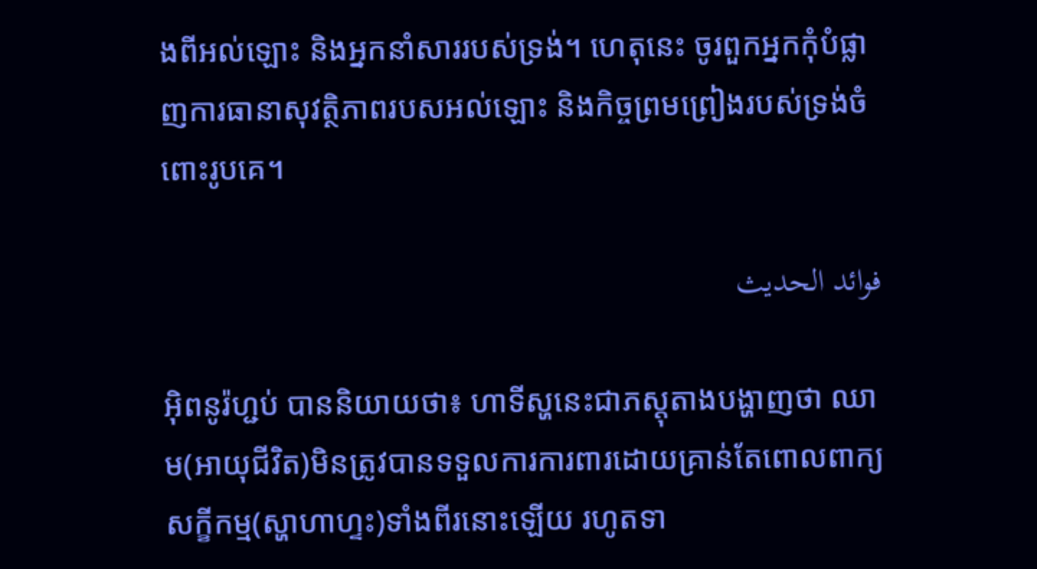ងពីអល់ឡោះ និងអ្នកនាំសាររបស់ទ្រង់។ ហេតុនេះ ចូរពួកអ្នកកុំបំផ្លាញការធានាសុវត្ថិភាពរបសអល់ឡោះ និងកិច្ចព្រមព្រៀងរបស់ទ្រង់ចំពោះរូបគេ។

فوائد الحديث

អ៊ិពនូរ៉ហ្ជប់ បាននិយាយថា៖ ហាទីស្ហនេះជាភស្តុតាងបង្ហាញថា ឈាម(អាយុជីវិត)មិនត្រូវបានទទួលការការពារដោយគ្រាន់តែពោលពាក្យសក្ខីកម្ម(ស្ហាហាហ្ទះ)ទាំងពីរនោះឡើយ រហូតទា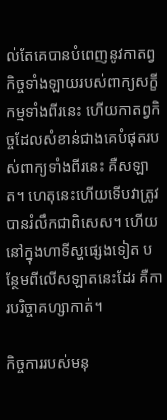ល់តែគេបានបំពេញនូវកាតព្វកិច្ចទាំងឡាយរបស់ពាក្យសក្ខីកម្មទាំងពីរនេះ ហើយកាតព្វកិច្ចដែលសំខាន់ជាងគេបំផុតរបស់ពាក្យទាំងពីរនេះ គឺសឡាត។ ហេតុនេះហើយទើបវាត្រូវបានរំលឹកជាពិសេស។ ហើយនៅក្នុងហាទីស្ហផ្សេងទៀត បន្ថែមពីលើសឡាតនេះដែរ គឺការបរិច្ចាគហ្សាកាត់។

កិច្ចការរបស់មនុ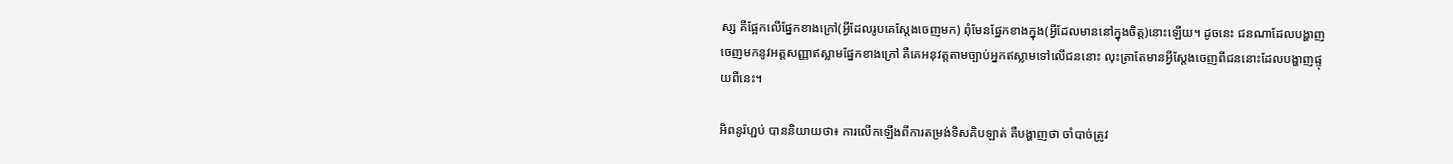ស្ស គឺផ្អែកលើផ្នែកខាងក្រៅ(អ្វីដែលរូបគេស្តែងចេញមក) ពុំមែនផ្នែកខាងក្នុង(អ្វីដែលមាននៅក្នុងចិត្ត)នោះឡើយ។ ដូចនេះ ជនណាដែលបង្ហាញចេញមកនូវអត្តសញ្ញាឥស្លាមផ្នែកខាងក្រៅ គឺគេអនុវត្តតាមច្បាប់អ្នកឥស្លាមទៅលើជននោះ លុះត្រាតែមានអ្វីស្តែងចេញពីជននោះដែលបង្ហាញផ្ទុយពីនេះ។

អិពនូរ៉ហ្ជប់ បាននិយាយថា៖ ការលើកឡើងពីការតម្រង់ទិសគិបឡាត់ គឺបង្ហាញថា ចាំបាច់ត្រូវ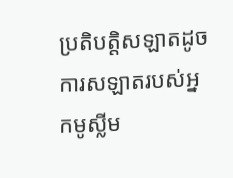ប្រតិបត្តិសឡាតដូចការសឡាតរបស់អ្នកមូស្លីម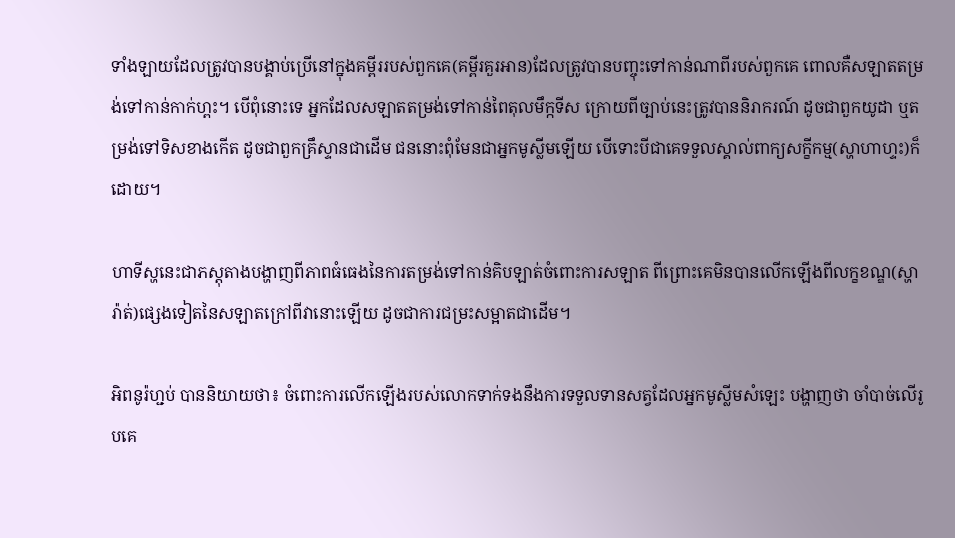ទាំងឡាយដែលត្រូវបានបង្គាប់ប្រើនៅក្នុងគម្ពីររបស់ពួកគេ(គម្ពីរគួរអាន)ដែលត្រូវបានបញ្ចុះទៅកាន់ណាពីរបស់ពួកគេ ពោលគឺសឡាតតម្រង់ទៅកាន់កាក់ហ្ពះ។ បើពុំនោះទេ អ្នកដែលសឡាតតម្រង់ទៅកាន់ពៃតុលមឹក្កទីស ក្រោយពីច្បាប់នេះត្រូវបាននិរាករណ៍ ដូចជាពួកយូដា ឬតម្រង់ទៅទិសខាងកើត ដូចជាពួកគ្រឹស្ទានជាដើម ជននោះពុំមែនជាអ្នកមូស្លីមឡើយ បើទោះបីជាគេទទួលស្គាល់ពាក្យសក្ខីកម្ម(ស្ហាហាហ្ទះ)ក៏ដោយ។

ហាទីស្ហនេះជាភស្តុតាងបង្ហាញពីភាពធំធេងនៃការតម្រង់ទៅកាន់គិបឡាត់ចំពោះការសឡាត ពីព្រោះគេមិនបានលើកឡើងពីលក្ខខណ្ឌ(ស្ហារ៉ាត់)ផ្សេងទៀតនៃសឡាតក្រៅពីវានោះឡើយ ដូចជាការជម្រះសម្អាតជាដើម។

អិពនូរ៉ហ្ជប់ បាននិយាយថា៖ ចំពោះការលើកឡើងរបស់លោកទាក់ទងនឹងការទទួលទានសត្វដែលអ្នកមូស្លីមសំឡេះ បង្ហាញថា ចាំបាច់លើរូបគេ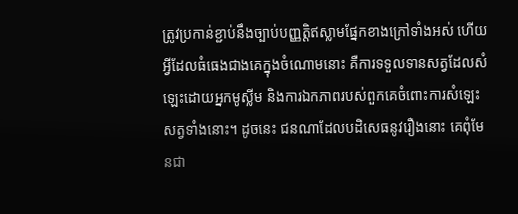ត្រូវប្រកាន់ខ្ជាប់នឹងច្បាប់បញ្ញត្តិឥស្លាមផ្នែកខាងក្រៅទាំងអស់ ហើយអ្វីដែលធំធេងជាងគេក្នុងចំណោមនោះ គឺការទទួលទានសត្វដែលសំឡេះដោយអ្នកមូស្លីម និងការឯកភាពរបស់ពួកគេចំពោះការសំឡេះសត្វទាំងនោះ។ ដូចនេះ ជនណាដែលបដិសេធនូវរឿងនោះ គេពុំមែនជា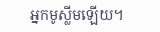អ្នកមូស្លីមឡើយ។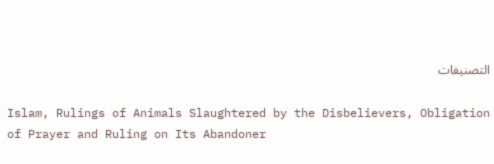التصنيفات

Islam, Rulings of Animals Slaughtered by the Disbelievers, Obligation of Prayer and Ruling on Its Abandoner